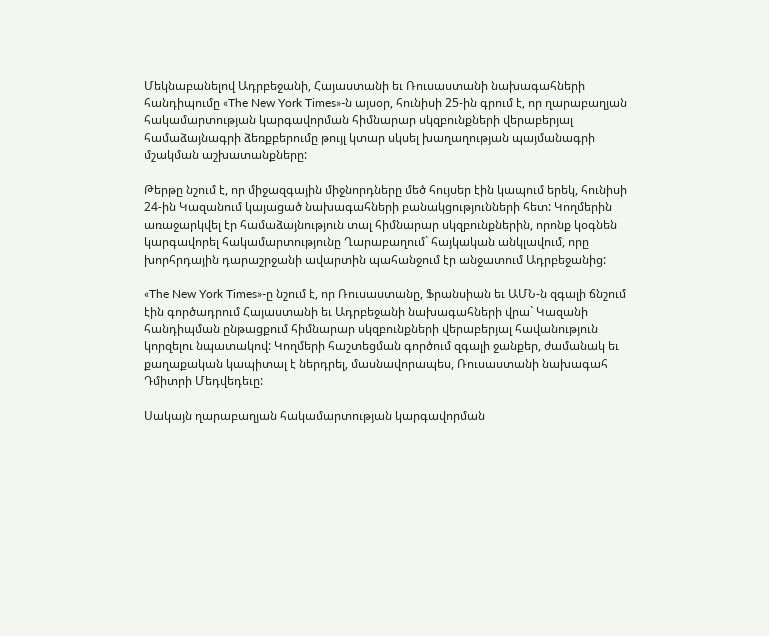Մեկնաբանելով Ադրբեջանի, Հայաստանի եւ Ռուսաստանի նախագահների հանդիպումը «The New York Times»-ն այսօր, հունիսի 25-ին գրում է, որ ղարաբաղյան հակամարտության կարգավորման հիմնարար սկզբունքների վերաբերյալ համաձայնագրի ձեռքբերումը թույլ կտար սկսել խաղաղության պայմանագրի մշակման աշխատանքները:

Թերթը նշում է, որ միջազգային միջնորդները մեծ հույսեր էին կապում երեկ, հունիսի 24-ին Կազանում կայացած նախագահների բանակցությունների հետ: Կողմերին առաջարկվել էր համաձայնություն տալ հիմնարար սկզբունքներին, որոնք կօգնեն կարգավորել հակամարտությունը Ղարաբաղում` հայկական անկլավում, որը խորհրդային դարաշրջանի ավարտին պահանջում էր անջատում Ադրբեջանից:

«The New York Times»-ը նշում է, որ Ռուսաստանը, Ֆրանսիան եւ ԱՄՆ-ն զգալի ճնշում էին գործադրում Հայաստանի եւ Ադրբեջանի նախագահների վրա` Կազանի հանդիպման ընթացքում հիմնարար սկզբունքների վերաբերյալ հավանություն կորզելու նպատակով: Կողմերի հաշտեցման գործում զգալի ջանքեր, ժամանակ եւ քաղաքական կապիտալ է ներդրել, մասնավորապես, Ռուսաստանի նախագահ Դմիտրի Մեդվեդեւը:

Սակայն ղարաբաղյան հակամարտության կարգավորման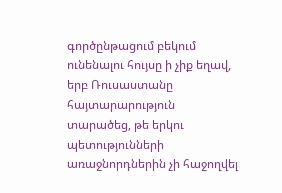գործընթացում բեկում ունենալու հույսը ի չիք եղավ, երբ Ռուսաստանը հայտարարություն տարածեց, թե երկու պետությունների առաջնորդներին չի հաջողվել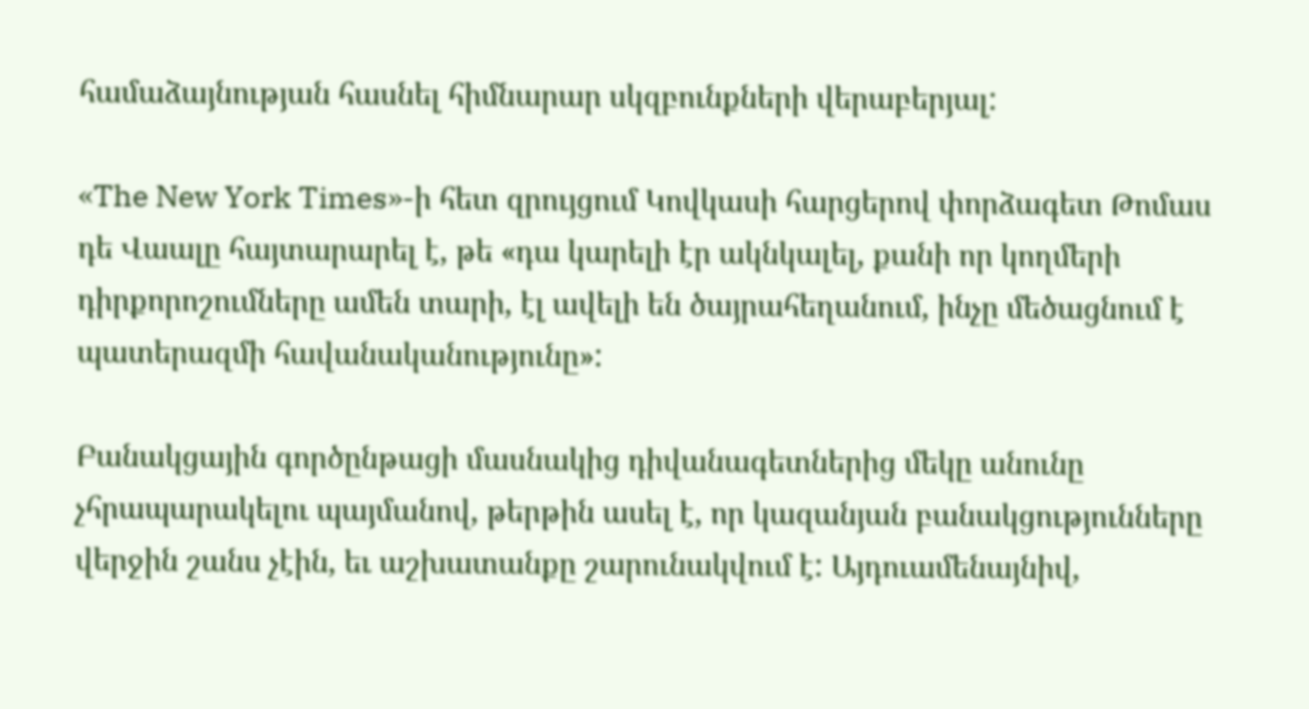համաձայնության հասնել հիմնարար սկզբունքների վերաբերյալ:

«The New York Times»-ի հետ զրույցում Կովկասի հարցերով փորձագետ Թոմաս դե Վաալը հայտարարել է, թե «դա կարելի էր ակնկալել, քանի որ կողմերի դիրքորոշումները ամեն տարի, էլ ավելի են ծայրահեղանում, ինչը մեծացնում է պատերազմի հավանականությունը»:

Բանակցային գործընթացի մասնակից դիվանագետներից մեկը անունը չհրապարակելու պայմանով, թերթին ասել է, որ կազանյան բանակցությունները վերջին շանս չէին, եւ աշխատանքը շարունակվում է: Այդուամենայնիվ,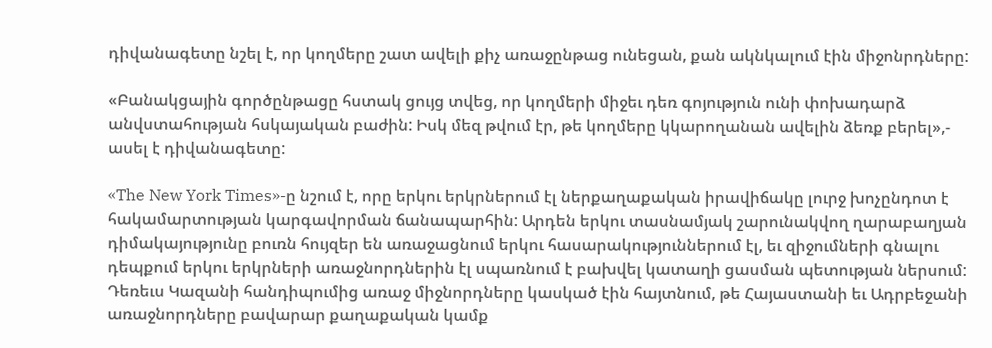դիվանագետը նշել է, որ կողմերը շատ ավելի քիչ առաջընթաց ունեցան, քան ակնկալում էին միջոնրդները:

«Բանակցային գործընթացը հստակ ցույց տվեց, որ կողմերի միջեւ դեռ գոյություն ունի փոխադարձ անվստահության հսկայական բաժին: Իսկ մեզ թվում էր, թե կողմերը կկարողանան ավելին ձեռք բերել»,- ասել է դիվանագետը:

«The New York Times»-ը նշում է, որը երկու երկրներում էլ ներքաղաքական իրավիճակը լուրջ խոչընդոտ է հակամարտության կարգավորման ճանապարհին: Արդեն երկու տասնամյակ շարունակվող ղարաբաղյան դիմակայությունը բուռն հույզեր են առաջացնում երկու հասարակություններում էլ, եւ զիջումների գնալու դեպքում երկու երկրների առաջնորդներին էլ սպառնում է բախվել կատաղի ցասման պետության ներսում: Դեռեւս Կազանի հանդիպումից առաջ միջնորդները կասկած էին հայտնում, թե Հայաստանի եւ Ադրբեջանի առաջնորդները բավարար քաղաքական կամք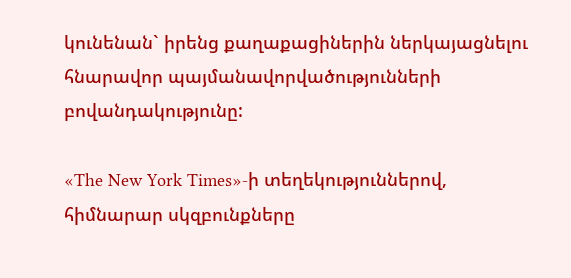կունենան` իրենց քաղաքացիներին ներկայացնելու հնարավոր պայմանավորվածությունների բովանդակությունը:

«The New York Times»-ի տեղեկություններով, հիմնարար սկզբունքները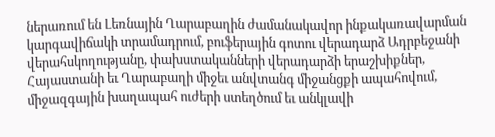ներառում են Լեռնային Ղարաբաղին ժամանակավոր ինքակառավարման կարգավիճակի տրամադրում, բուֆերային գոտու վերադարձ Ադրբեջանի վերահսկողությանը, փախստականների վերադարձի երաշխիքներ, Հայաստանի եւ Ղարաբաղի միջեւ անվտանգ միջանցքի ապահովում, միջազգային խաղապահ ուժերի ստեղծում եւ անկլավի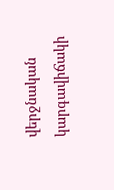վերջնական կարգավիճակի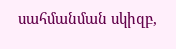սահմանման սկիզբ,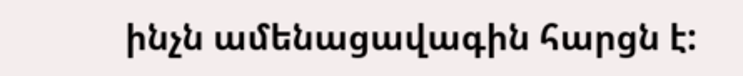ինչն ամենացավագին հարցն է: